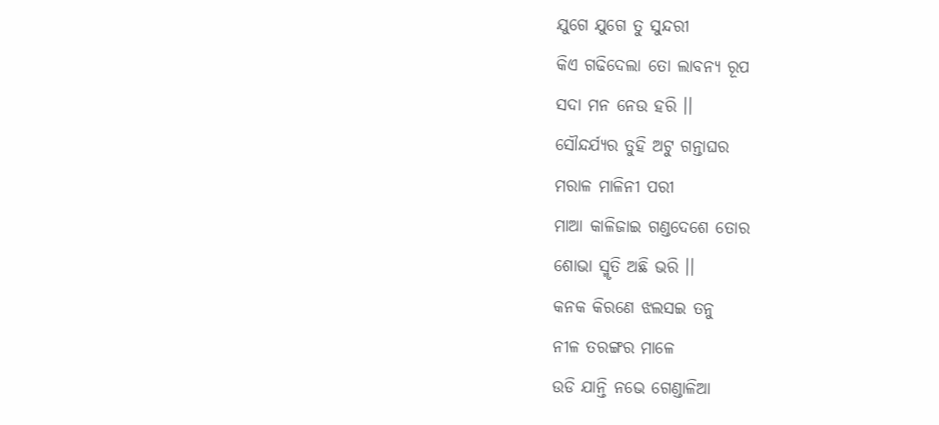ଯୁଗେ ଯୁଗେ ତୁ ସୁନ୍ଦରୀ
କିଏ ଗଢିଦେଲା ତୋ ଲାବନ୍ଯ ରୂପ
ସଦା ମନ ନେଉ ହରି ।।
ସୌନ୍ଦର୍ଯ୍ୟର ତୁହି ଅଟୁ ଗନ୍ତାଘର
ମରାଳ ମାଳିନୀ ପରୀ
ମାଆ କାଳିଜାଇ ଗଣ୍ଡଦେଶେ ତୋର
ଶୋଭା ସ୍ମୃତି ଅଛି ଭରି ।।
କନକ କିରଣେ ଝଲସଇ ତନୁ
ନୀଳ ତରଙ୍ଗର ମାଳେ
ଉଡି ଯାନ୍ତି ନଭେ ଗେଣ୍ଡାଳିଆ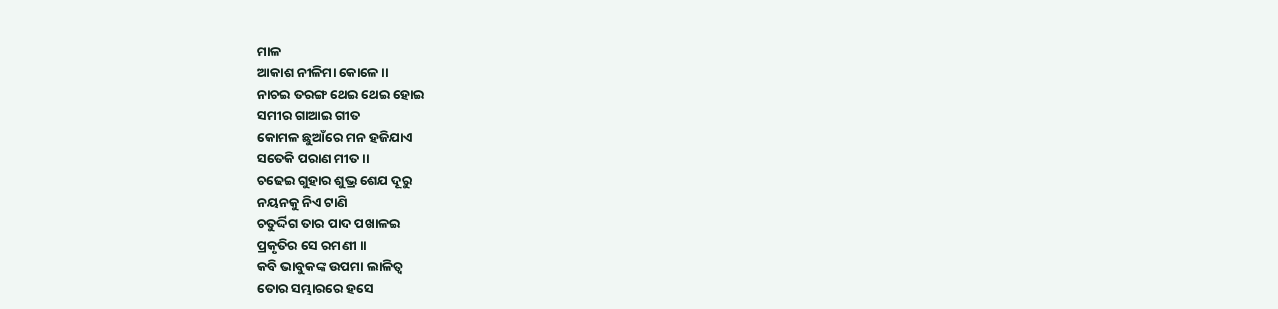ମାଳ
ଆକାଶ ନୀଳିମା କୋଳେ ।।
ନାଚଇ ତରଙ୍ଗ ଥେଇ ଥେଇ ହୋଇ
ସମୀର ଗାଆଇ ଗୀତ
କୋମଳ ଛୁଆଁରେ ମନ ହଜିଯାଏ
ସତେକି ପରାଣ ମୀତ ।।
ଚଢେଇ ଗୁହାର ଶୁଭ୍ର ଶେଯ ଦୂରୁ
ନୟନକୁ ନିଏ ଟାଣି
ଚତୁର୍ଦ୍ଦିଗ ତାର ପାଦ ପଖାଳଇ
ପ୍ରକୃତିର ସେ ରମଣୀ ।।
କବି ଭାବୁକଙ୍କ ଉପମା ଲାଳିତ୍ବ
ତୋର ସମ୍ଭାରରେ ହସେ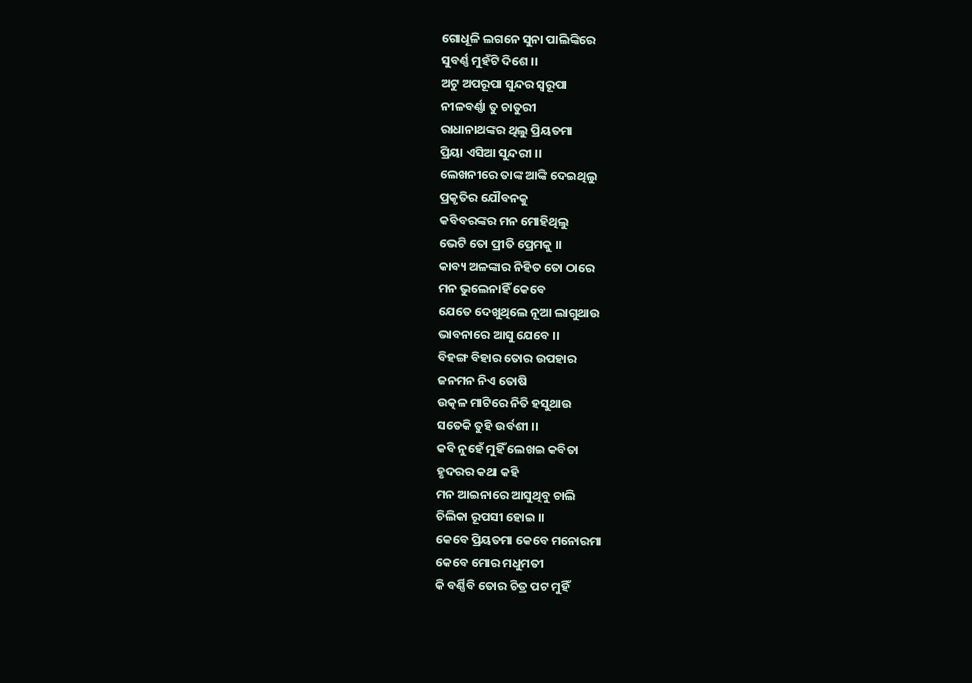ଗୋଧୂଳି ଲଗନେ ସୁନା ପାଲିଙ୍କିରେ
ସୁବର୍ଣ୍ଣ ମୁହଁଟି ଦିଶେ ।।
ଅଟୁ ଅପରୂପା ସୁନ୍ଦର ସ୍ବରୂପା
ନୀଳବର୍ଣ୍ଣା ତୁ ଚାତୁରୀ
ରାଧାନାଥଙ୍କର ଥିଲୁ ପ୍ରିୟତମା
ପ୍ରିୟା ଏସିଆ ସୁନ୍ଦରୀ ।।
ଲେଖନୀରେ ତାଙ୍କ ଆଙ୍କି ଦେଇଥିଲୁ
ପ୍ରକୃତିର ଯୌବନକୁ
କବିବରଙ୍କର ମନ ମୋହିଥିଲୁ
ଭେଟି ତୋ ପ୍ରୀତି ପ୍ରେମକୁ ।।
କାବ୍ୟ ଅଳଙ୍କାର ନିହିତ ତୋ ଠାରେ
ମନ ଭୁଲେନାହିଁ କେବେ
ଯେତେ ଦେଖୁଥିଲେ ନୂଆ ଲାଗୁଥାଉ
ଭାବନାରେ ଆସୁ ଯେବେ ।।
ବିହଙ୍ଗ ବିହାର ତୋର ଉପହାର
ଜନମନ ନିଏ ତୋଷି
ଉତ୍କଳ ମାଟିରେ ନିତି ହସୁଥାଉ
ସତେକି ତୁହି ଉର୍ବଶୀ ।।
କବି ନୁହେଁ ମୁହିଁ ଲେଖଇ କବିତା
ହୃଦରର କଥା କହି
ମନ ଆଇନାରେ ଆସୁଥିବୁ ଚାଲି
ଚିଲିକା ରୂପସୀ ହୋଇ ।।
କେବେ ପ୍ରିୟତମା କେବେ ମନୋରମା
କେବେ ମୋର ମଧୁମତୀ
କି ବର୍ଣ୍ଣିବି ତୋର ଚିତ୍ର ପଟ ମୁହିଁ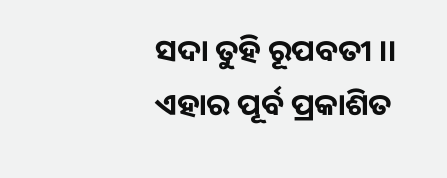ସଦା ତୁହି ରୂପବତୀ ।।
ଏହାର ପୂର୍ବ ପ୍ରକାଶିତ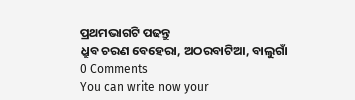ପ୍ରଥମଭାଗଟି ପଢନ୍ତୁ
ଧ୍ରୁବ ଚରଣ ବେହେରା, ଅଠରବାଟିଆ, ବାଲୁଗାଁ
0 Comments
You can write now your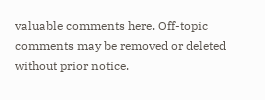valuable comments here. Off-topic comments may be removed or deleted without prior notice.